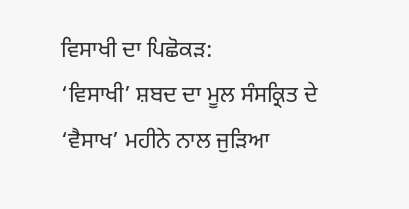ਵਿਸਾਖੀ ਦਾ ਪਿਛੋਕੜ:
‘ਵਿਸਾਖੀ’ ਸ਼ਬਦ ਦਾ ਮੂਲ ਸੰਸਕ੍ਰਿਤ ਦੇ ‘ਵੈਸਾਖ’ ਮਹੀਨੇ ਨਾਲ ਜੁੜਿਆ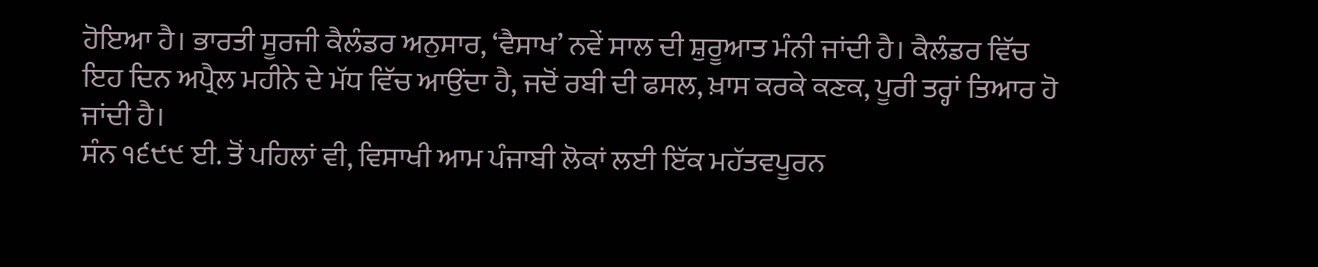ਹੋਇਆ ਹੈ। ਭਾਰਤੀ ਸੂਰਜੀ ਕੈਲੰਡਰ ਅਨੁਸਾਰ, ‘ਵੈਸਾਖ’ ਨਵੇਂ ਸਾਲ ਦੀ ਸ਼ੁਰੂਆਤ ਮੰਨੀ ਜਾਂਦੀ ਹੈ। ਕੈਲੰਡਰ ਵਿੱਚ ਇਹ ਦਿਨ ਅਪ੍ਰੈਲ ਮਹੀਨੇ ਦੇ ਮੱਧ ਵਿੱਚ ਆਉਂਦਾ ਹੈ, ਜਦੋਂ ਰਬੀ ਦੀ ਫਸਲ, ਖ਼ਾਸ ਕਰਕੇ ਕਣਕ, ਪੂਰੀ ਤਰ੍ਹਾਂ ਤਿਆਰ ਹੋ ਜਾਂਦੀ ਹੈ।
ਸੰਨ ੧੬੯੯ ਈ. ਤੋਂ ਪਹਿਲਾਂ ਵੀ, ਵਿਸਾਖੀ ਆਮ ਪੰਜਾਬੀ ਲੋਕਾਂ ਲਈ ਇੱਕ ਮਹੱਤਵਪੂਰਨ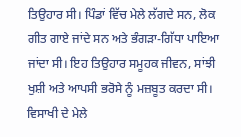ਤਿਉਹਾਰ ਸੀ। ਪਿੰਡਾਂ ਵਿੱਚ ਮੇਲੇ ਲੱਗਦੇ ਸਨ, ਲੋਕ ਗੀਤ ਗਾਏ ਜਾਂਦੇ ਸਨ ਅਤੇ ਭੰਗੜਾ-ਗਿੱਧਾ ਪਾਇਆ ਜਾਂਦਾ ਸੀ। ਇਹ ਤਿਉਹਾਰ ਸਮੂਹਕ ਜੀਵਨ, ਸਾਂਝੀ ਖੁਸ਼ੀ ਅਤੇ ਆਪਸੀ ਭਰੋਸੇ ਨੂੰ ਮਜ਼ਬੂਤ ਕਰਦਾ ਸੀ। ਵਿਸਾਖੀ ਦੇ ਮੇਲੇ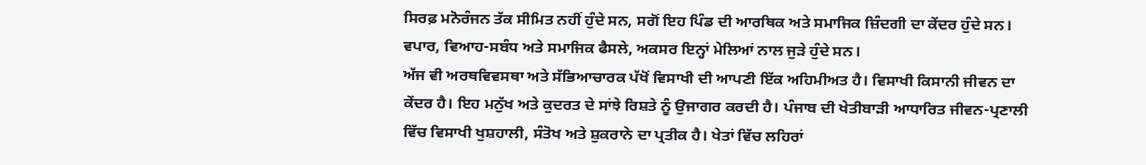ਸਿਰਫ਼ ਮਨੋਰੰਜਨ ਤੱਕ ਸੀਮਿਤ ਨਹੀਂ ਹੁੰਦੇ ਸਨ, ਸਗੋਂ ਇਹ ਪਿੰਡ ਦੀ ਆਰਥਿਕ ਅਤੇ ਸਮਾਜਿਕ ਜ਼ਿੰਦਗੀ ਦਾ ਕੇਂਦਰ ਹੁੰਦੇ ਸਨ। ਵਪਾਰ, ਵਿਆਹ-ਸਬੰਧ ਅਤੇ ਸਮਾਜਿਕ ਫੈਸਲੇ, ਅਕਸਰ ਇਨ੍ਹਾਂ ਮੇਲਿਆਂ ਨਾਲ ਜੁੜੇ ਹੁੰਦੇ ਸਨ।
ਅੱਜ ਵੀ ਅਰਥਵਿਵਸਥਾ ਅਤੇ ਸੱਭਿਆਚਾਰਕ ਪੱਖੋਂ ਵਿਸਾਖੀ ਦੀ ਆਪਣੀ ਇੱਕ ਅਹਿਮੀਅਤ ਹੈ। ਵਿਸਾਖੀ ਕਿਸਾਨੀ ਜੀਵਨ ਦਾ ਕੇਂਦਰ ਹੈ। ਇਹ ਮਨੁੱਖ ਅਤੇ ਕੁਦਰਤ ਦੇ ਸਾਂਝੇ ਰਿਸ਼ਤੇ ਨੂੰ ਉਜਾਗਰ ਕਰਦੀ ਹੈ। ਪੰਜਾਬ ਦੀ ਖੇਤੀਬਾੜੀ ਆਧਾਰਿਤ ਜੀਵਨ-ਪ੍ਰਣਾਲੀ ਵਿੱਚ ਵਿਸਾਖੀ ਖੁਸ਼ਹਾਲੀ, ਸੰਤੋਖ ਅਤੇ ਸ਼ੁਕਰਾਨੇ ਦਾ ਪ੍ਰਤੀਕ ਹੈ। ਖੇਤਾਂ ਵਿੱਚ ਲਹਿਰਾਂ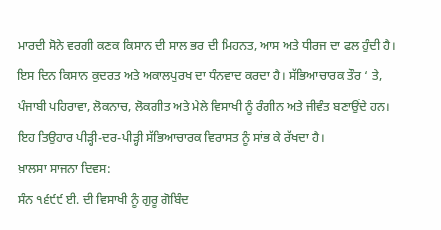ਮਾਰਦੀ ਸੋਨੇ ਵਰਗੀ ਕਣਕ ਕਿਸਾਨ ਦੀ ਸਾਲ ਭਰ ਦੀ ਮਿਹਨਤ, ਆਸ ਅਤੇ ਧੀਰਜ ਦਾ ਫਲ ਹੁੰਦੀ ਹੈ। ਇਸ ਦਿਨ ਕਿਸਾਨ ਕੁਦਰਤ ਅਤੇ ਅਕਾਲਪੁਰਖ ਦਾ ਧੰਨਵਾਦ ਕਰਦਾ ਹੈ। ਸੱਭਿਆਚਾਰਕ ਤੌਰ ‘ ਤੇ, ਪੰਜਾਬੀ ਪਹਿਰਾਵਾ, ਲੋਕਨਾਚ, ਲੋਕਗੀਤ ਅਤੇ ਮੇਲੇ ਵਿਸਾਖੀ ਨੂੰ ਰੰਗੀਨ ਅਤੇ ਜੀਵੰਤ ਬਣਾਉਂਦੇ ਹਨ। ਇਹ ਤਿਉਹਾਰ ਪੀੜ੍ਹੀ-ਦਰ-ਪੀੜ੍ਹੀ ਸੱਭਿਆਚਾਰਕ ਵਿਰਾਸਤ ਨੂੰ ਸਾਂਭ ਕੇ ਰੱਖਦਾ ਹੈ।
ਖ਼ਾਲਸਾ ਸਾਜਨਾ ਦਿਵਸ:
ਸੰਨ ੧੬੯੯ ਈ. ਦੀ ਵਿਸਾਖੀ ਨੂੰ ਗੁਰੂ ਗੋਬਿੰਦ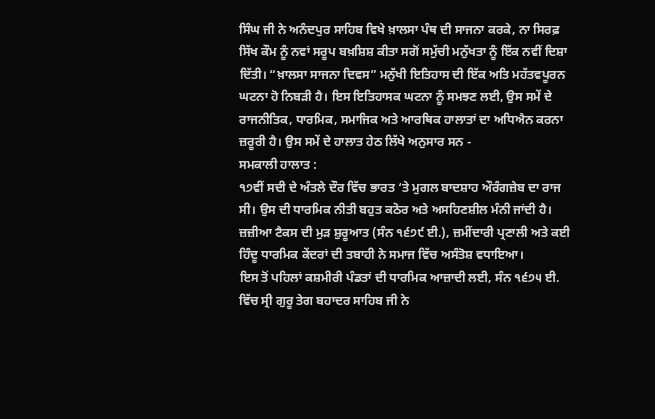ਸਿੰਘ ਜੀ ਨੇ ਅਨੰਦਪੁਰ ਸਾਹਿਬ ਵਿਖੇ ਖ਼ਾਲਸਾ ਪੰਥ ਦੀ ਸਾਜਨਾ ਕਰਕੇ, ਨਾ ਸਿਰਫ਼ ਸਿੱਖ ਕੌਮ ਨੂੰ ਨਵਾਂ ਸਰੂਪ ਬਖ਼ਸ਼ਿਸ਼ ਕੀਤਾ ਸਗੋਂ ਸਮੁੱਚੀ ਮਨੁੱਖਤਾ ਨੂੰ ਇੱਕ ਨਵੀਂ ਦਿਸ਼ਾ ਦਿੱਤੀ। “ਖ਼ਾਲਸਾ ਸਾਜਨਾ ਦਿਵਸ” ਮਨੁੱਖੀ ਇਤਿਹਾਸ ਦੀ ਇੱਕ ਅਤਿ ਮਹੱਤਵਪੂਰਨ ਘਟਨਾ ਹੋ ਨਿਬੜੀ ਹੈ। ਇਸ ਇਤਿਹਾਸਕ ਘਟਨਾ ਨੂੰ ਸਮਝਣ ਲਈ, ਉਸ ਸਮੇਂ ਦੇ ਰਾਜਨੀਤਿਕ, ਧਾਰਮਿਕ, ਸਮਾਜਿਕ ਅਤੇ ਆਰਥਿਕ ਹਾਲਾਤਾਂ ਦਾ ਅਧਿਐਨ ਕਰਨਾ ਜ਼ਰੂਰੀ ਹੈ। ਉਸ ਸਮੇਂ ਦੇ ਹਾਲਾਤ ਹੇਠ ਲਿੱਖੇ ਅਨੁਸਾਰ ਸਨ -
ਸਮਕਾਲੀ ਹਾਲਾਤ :
੧੭ਵੀਂ ਸਦੀ ਦੇ ਅੰਤਲੇ ਦੌਰ ਵਿੱਚ ਭਾਰਤ ‘ਤੇ ਮੁਗਲ ਬਾਦਸ਼ਾਹ ਔਰੰਗਜ਼ੇਬ ਦਾ ਰਾਜ ਸੀ। ਉਸ ਦੀ ਧਾਰਮਿਕ ਨੀਤੀ ਬਹੁਤ ਕਠੋਰ ਅਤੇ ਅਸਹਿਣਸ਼ੀਲ ਮੰਨੀ ਜਾਂਦੀ ਹੈ। ਜ਼ਜ਼ੀਆ ਟੈਕਸ ਦੀ ਮੁੜ ਸ਼ੁਰੂਆਤ (ਸੰਨ ੧੬੭੯ ਈ.), ਜ਼ਮੀਂਦਾਰੀ ਪ੍ਰਣਾਲੀ ਅਤੇ ਕਈ ਹਿੰਦੂ ਧਾਰਮਿਕ ਕੇਂਦਰਾਂ ਦੀ ਤਬਾਹੀ ਨੇ ਸਮਾਜ ਵਿੱਚ ਅਸੰਤੋਸ਼ ਵਧਾਇਆ।
ਇਸ ਤੋਂ ਪਹਿਲਾਂ ਕਸ਼ਮੀਰੀ ਪੰਡਤਾਂ ਦੀ ਧਾਰਮਿਕ ਆਜ਼ਾਦੀ ਲਈ, ਸੰਨ ੧੬੭੫ ਈ. ਵਿੱਚ ਸ੍ਰੀ ਗੁਰੂ ਤੇਗ ਬਹਾਦਰ ਸਾਹਿਬ ਜੀ ਨੇ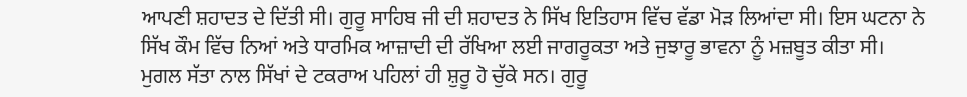ਆਪਣੀ ਸ਼ਹਾਦਤ ਦੇ ਦਿੱਤੀ ਸੀ। ਗੁਰੂ ਸਾਹਿਬ ਜੀ ਦੀ ਸ਼ਹਾਦਤ ਨੇ ਸਿੱਖ ਇਤਿਹਾਸ ਵਿੱਚ ਵੱਡਾ ਮੋੜ ਲਿਆਂਦਾ ਸੀ। ਇਸ ਘਟਨਾ ਨੇ ਸਿੱਖ ਕੌਮ ਵਿੱਚ ਨਿਆਂ ਅਤੇ ਧਾਰਮਿਕ ਆਜ਼ਾਦੀ ਦੀ ਰੱਖਿਆ ਲਈ ਜਾਗਰੂਕਤਾ ਅਤੇ ਜੁਝਾਰੂ ਭਾਵਨਾ ਨੂੰ ਮਜ਼ਬੂਤ ਕੀਤਾ ਸੀ।
ਮੁਗਲ ਸੱਤਾ ਨਾਲ ਸਿੱਖਾਂ ਦੇ ਟਕਰਾਅ ਪਹਿਲਾਂ ਹੀ ਸ਼ੁਰੂ ਹੋ ਚੁੱਕੇ ਸਨ। ਗੁਰੂ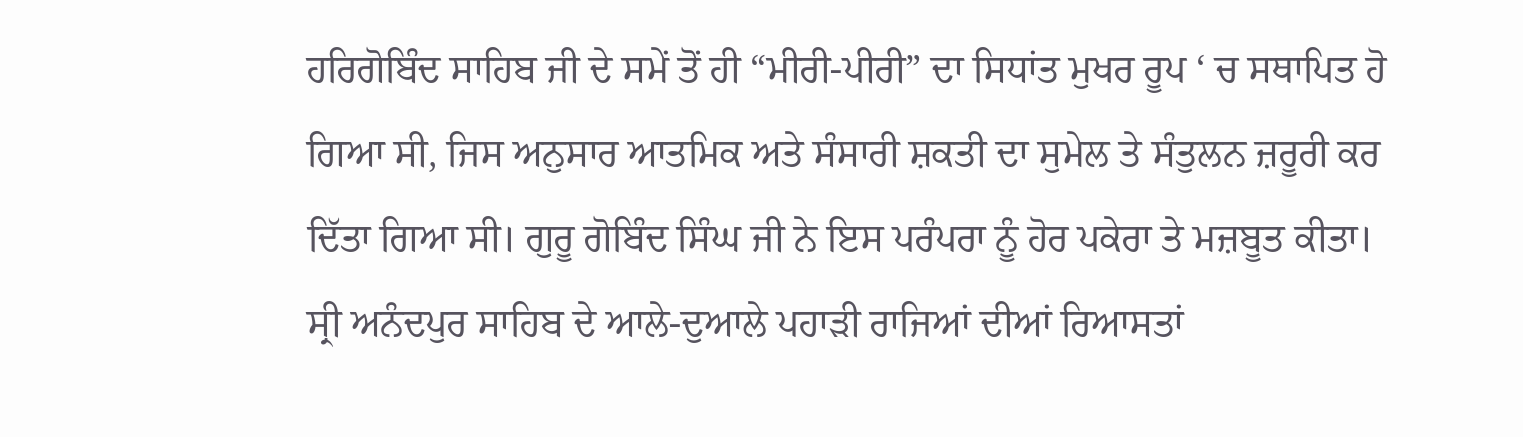ਹਰਿਗੋਬਿੰਦ ਸਾਹਿਬ ਜੀ ਦੇ ਸਮੇਂ ਤੋਂ ਹੀ “ਮੀਰੀ-ਪੀਰੀ” ਦਾ ਸਿਧਾਂਤ ਮੁਖਰ ਰੂਪ ‘ ਚ ਸਥਾਪਿਤ ਹੋ ਗਿਆ ਸੀ, ਜਿਸ ਅਨੁਸਾਰ ਆਤਮਿਕ ਅਤੇ ਸੰਸਾਰੀ ਸ਼ਕਤੀ ਦਾ ਸੁਮੇਲ ਤੇ ਸੰਤੁਲਨ ਜ਼ਰੂਰੀ ਕਰ ਦਿੱਤਾ ਗਿਆ ਸੀ। ਗੁਰੂ ਗੋਬਿੰਦ ਸਿੰਘ ਜੀ ਨੇ ਇਸ ਪਰੰਪਰਾ ਨੂੰ ਹੋਰ ਪਕੇਰਾ ਤੇ ਮਜ਼ਬੂਤ ਕੀਤਾ।
ਸ੍ਰੀ ਅਨੰਦਪੁਰ ਸਾਹਿਬ ਦੇ ਆਲੇ-ਦੁਆਲੇ ਪਹਾੜੀ ਰਾਜਿਆਂ ਦੀਆਂ ਰਿਆਸਤਾਂ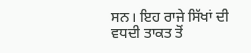ਸਨ। ਇਹ ਰਾਜੇ ਸਿੱਖਾਂ ਦੀ ਵਧਦੀ ਤਾਕਤ ਤੋਂ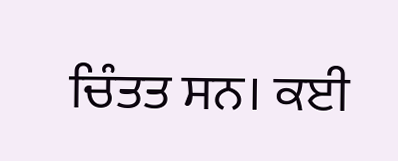ਚਿੰਤਤ ਸਨ। ਕਈ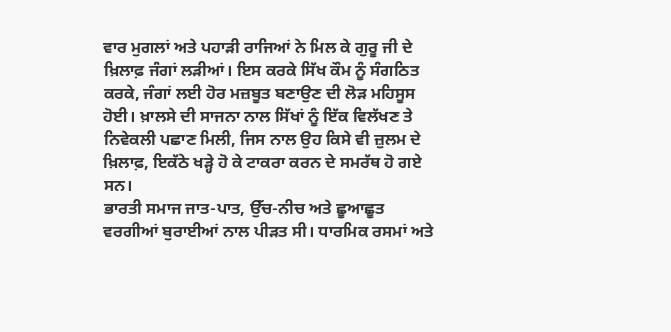ਵਾਰ ਮੁਗਲਾਂ ਅਤੇ ਪਹਾੜੀ ਰਾਜਿਆਂ ਨੇ ਮਿਲ ਕੇ ਗੁਰੂ ਜੀ ਦੇ ਖ਼ਿਲਾਫ਼ ਜੰਗਾਂ ਲੜੀਆਂ। ਇਸ ਕਰਕੇ ਸਿੱਖ ਕੌਮ ਨੂੰ ਸੰਗਠਿਤ ਕਰਕੇ, ਜੰਗਾਂ ਲਈ ਹੋਰ ਮਜ਼ਬੂਤ ਬਣਾਉਣ ਦੀ ਲੋੜ ਮਹਿਸੂਸ ਹੋਈ। ਖ਼ਾਲਸੇ ਦੀ ਸਾਜਨਾ ਨਾਲ ਸਿੱਖਾਂ ਨੂੰ ਇੱਕ ਵਿਲੱਖਣ ਤੇ ਨਿਵੇਕਲੀ ਪਛਾਣ ਮਿਲੀ, ਜਿਸ ਨਾਲ ਉਹ ਕਿਸੇ ਵੀ ਜ਼ੁਲਮ ਦੇ ਖ਼ਿਲਾਫ਼, ਇਕੱਠੇ ਖੜ੍ਹੇ ਹੋ ਕੇ ਟਾਕਰਾ ਕਰਨ ਦੇ ਸਮਰੱਥ ਹੋ ਗਏ ਸਨ।
ਭਾਰਤੀ ਸਮਾਜ ਜਾਤ-ਪਾਤ, ਉੱਚ-ਨੀਚ ਅਤੇ ਛੂਆਛੂਤ ਵਰਗੀਆਂ ਬੁਰਾਈਆਂ ਨਾਲ ਪੀੜਤ ਸੀ। ਧਾਰਮਿਕ ਰਸਮਾਂ ਅਤੇ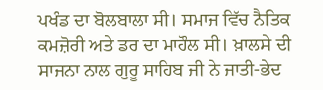ਪਖੰਡ ਦਾ ਬੋਲਬਾਲਾ ਸੀ। ਸਮਾਜ ਵਿੱਚ ਨੈਤਿਕ ਕਮਜ਼ੋਰੀ ਅਤੇ ਡਰ ਦਾ ਮਾਹੌਲ ਸੀ। ਖ਼ਾਲਸੇ ਦੀ ਸਾਜਨਾ ਨਾਲ ਗੁਰੂ ਸਾਹਿਬ ਜੀ ਨੇ ਜਾਤੀ-ਭੇਦ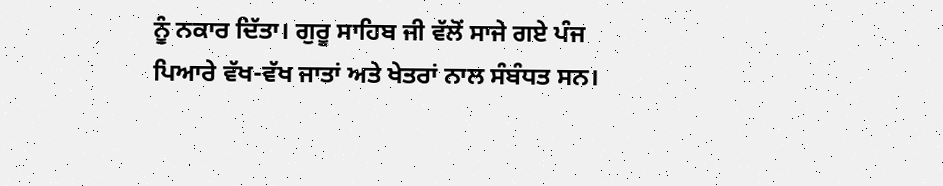ਨੂੰ ਨਕਾਰ ਦਿੱਤਾ। ਗੁਰੂ ਸਾਹਿਬ ਜੀ ਵੱਲੋਂ ਸਾਜੇ ਗਏ ਪੰਜ ਪਿਆਰੇ ਵੱਖ-ਵੱਖ ਜਾਤਾਂ ਅਤੇ ਖੇਤਰਾਂ ਨਾਲ ਸੰਬੰਧਤ ਸਨ।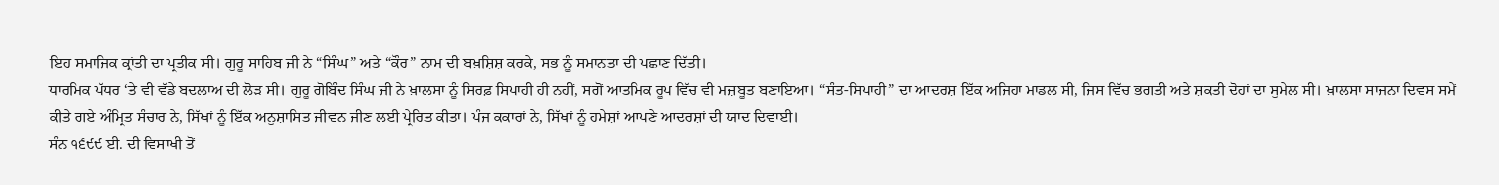ਇਹ ਸਮਾਜਿਕ ਕ੍ਰਾਂਤੀ ਦਾ ਪ੍ਰਤੀਕ ਸੀ। ਗੁਰੂ ਸਾਹਿਬ ਜੀ ਨੇ “ਸਿੰਘ” ਅਤੇ “ਕੌਰ” ਨਾਮ ਦੀ ਬਖ਼ਸ਼ਿਸ਼ ਕਰਕੇ, ਸਭ ਨੂੰ ਸਮਾਨਤਾ ਦੀ ਪਛਾਣ ਦਿੱਤੀ।
ਧਾਰਮਿਕ ਪੱਧਰ ‘ਤੇ ਵੀ ਵੱਡੇ ਬਦਲਾਅ ਦੀ ਲੋੜ ਸੀ। ਗੁਰੂ ਗੋਬਿੰਦ ਸਿੰਘ ਜੀ ਨੇ ਖ਼ਾਲਸਾ ਨੂੰ ਸਿਰਫ਼ ਸਿਪਾਹੀ ਹੀ ਨਹੀਂ, ਸਗੋਂ ਆਤਮਿਕ ਰੂਪ ਵਿੱਚ ਵੀ ਮਜ਼ਬੂਤ ਬਣਾਇਆ। “ਸੰਤ-ਸਿਪਾਹੀ” ਦਾ ਆਦਰਸ਼ ਇੱਕ ਅਜਿਹਾ ਮਾਡਲ ਸੀ, ਜਿਸ ਵਿੱਚ ਭਗਤੀ ਅਤੇ ਸ਼ਕਤੀ ਦੋਹਾਂ ਦਾ ਸੁਮੇਲ ਸੀ। ਖ਼ਾਲਸਾ ਸਾਜਨਾ ਦਿਵਸ ਸਮੇਂ ਕੀਤੇ ਗਏ ਅੰਮ੍ਰਿਤ ਸੰਚਾਰ ਨੇ, ਸਿੱਖਾਂ ਨੂੰ ਇੱਕ ਅਨੁਸ਼ਾਸਿਤ ਜੀਵਨ ਜੀਣ ਲਈ ਪ੍ਰੇਰਿਤ ਕੀਤਾ। ਪੰਜ ਕਕਾਰਾਂ ਨੇ, ਸਿੱਖਾਂ ਨੂੰ ਹਮੇਸ਼ਾਂ ਆਪਣੇ ਆਦਰਸ਼ਾਂ ਦੀ ਯਾਦ ਦਿਵਾਈ।
ਸੰਨ ੧੬੯੯ ਈ. ਦੀ ਵਿਸਾਖੀ ਤੋਂ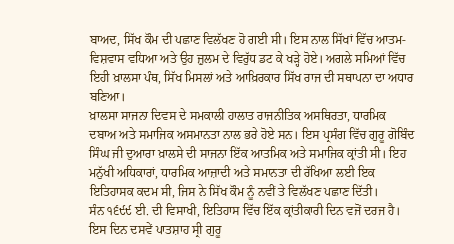ਬਾਅਦ, ਸਿੱਖ ਕੌਮ ਦੀ ਪਛਾਣ ਵਿਲੱਖਣ ਹੋ ਗਈ ਸੀ। ਇਸ ਨਾਲ ਸਿੱਖਾਂ ਵਿੱਚ ਆਤਮ-ਵਿਸ਼ਵਾਸ ਵਧਿਆ ਅਤੇ ਉਹ ਜ਼ੁਲਮ ਦੇ ਵਿਰੁੱਧ ਡਟ ਕੇ ਖੜ੍ਹੇ ਹੋਏ। ਅਗਲੇ ਸਮਿਆਂ ਵਿੱਚ ਇਹੀ ਖ਼ਾਲਸਾ ਪੰਥ, ਸਿੱਖ ਮਿਸਲਾਂ ਅਤੇ ਆਖ਼ਿਰਕਾਰ ਸਿੱਖ ਰਾਜ ਦੀ ਸਥਾਪਨਾ ਦਾ ਅਧਾਰ ਬਣਿਆ।
ਖ਼ਾਲਸਾ ਸਾਜਨਾ ਦਿਵਸ ਦੇ ਸਮਕਾਲੀ ਹਾਲਾਤ ਰਾਜਨੀਤਿਕ ਅਸਥਿਰਤਾ, ਧਾਰਮਿਕ ਦਬਾਅ ਅਤੇ ਸਮਾਜਿਕ ਅਸਮਾਨਤਾ ਨਾਲ ਭਰੇ ਹੋਏ ਸਨ। ਇਸ ਪ੍ਰਸੰਗ ਵਿੱਚ ਗੁਰੂ ਗੋਬਿੰਦ ਸਿੰਘ ਜੀ ਦੁਆਰਾ ਖ਼ਾਲਸੇ ਦੀ ਸਾਜਨਾ ਇੱਕ ਆਤਮਿਕ ਅਤੇ ਸਮਾਜਿਕ ਕ੍ਰਾਂਤੀ ਸੀ। ਇਹ ਮਨੁੱਖੀ ਅਧਿਕਾਰਾਂ, ਧਾਰਮਿਕ ਆਜ਼ਾਦੀ ਅਤੇ ਸਮਾਨਤਾ ਦੀ ਰੱਖਿਆ ਲਈ ਇਕ ਇਤਿਹਾਸਕ ਕਦਮ ਸੀ, ਜਿਸ ਨੇ ਸਿੱਖ ਕੌਮ ਨੂੰ ਨਵੀਂ ਤੇ ਵਿਲੱਖਣ ਪਛਾਣ ਦਿੱਤੀ।
ਸੰਨ ੧੬੯੯ ਈ. ਦੀ ਵਿਸਾਖੀ, ਇਤਿਹਾਸ ਵਿੱਚ ਇੱਕ ਕ੍ਰਾਂਤੀਕਾਰੀ ਦਿਨ ਵਜੋਂ ਦਰਜ ਹੈ। ਇਸ ਦਿਨ ਦਸਵੇਂ ਪਾਤਸ਼ਾਹ ਸ੍ਰੀ ਗੁਰੂ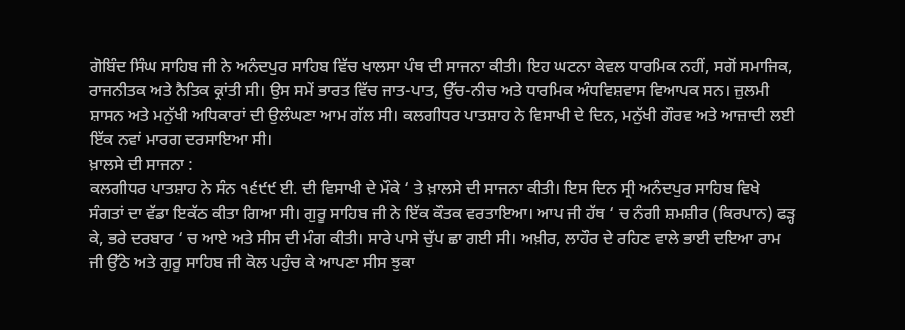ਗੋਬਿੰਦ ਸਿੰਘ ਸਾਹਿਬ ਜੀ ਨੇ ਅਨੰਦਪੁਰ ਸਾਹਿਬ ਵਿੱਚ ਖਾਲਸਾ ਪੰਥ ਦੀ ਸਾਜਨਾ ਕੀਤੀ। ਇਹ ਘਟਨਾ ਕੇਵਲ ਧਾਰਮਿਕ ਨਹੀਂ, ਸਗੋਂ ਸਮਾਜਿਕ, ਰਾਜਨੀਤਕ ਅਤੇ ਨੈਤਿਕ ਕ੍ਰਾਂਤੀ ਸੀ। ਉਸ ਸਮੇਂ ਭਾਰਤ ਵਿੱਚ ਜਾਤ-ਪਾਤ, ਉੱਚ-ਨੀਚ ਅਤੇ ਧਾਰਮਿਕ ਅੰਧਵਿਸ਼ਵਾਸ ਵਿਆਪਕ ਸਨ। ਜ਼ੁਲਮੀ ਸ਼ਾਸਨ ਅਤੇ ਮਨੁੱਖੀ ਅਧਿਕਾਰਾਂ ਦੀ ਉਲੰਘਣਾ ਆਮ ਗੱਲ ਸੀ। ਕਲਗੀਧਰ ਪਾਤਸ਼ਾਹ ਨੇ ਵਿਸਾਖੀ ਦੇ ਦਿਨ, ਮਨੁੱਖੀ ਗੌਰਵ ਅਤੇ ਆਜ਼ਾਦੀ ਲਈ ਇੱਕ ਨਵਾਂ ਮਾਰਗ ਦਰਸਾਇਆ ਸੀ।
ਖ਼ਾਲਸੇ ਦੀ ਸਾਜਨਾ :
ਕਲਗੀਧਰ ਪਾਤਸ਼ਾਹ ਨੇ ਸੰਨ ੧੬੯੯ ਈ. ਦੀ ਵਿਸਾਖੀ ਦੇ ਮੌਕੇ ‘ ਤੇ ਖ਼ਾਲਸੇ ਦੀ ਸਾਜਨਾ ਕੀਤੀ। ਇਸ ਦਿਨ ਸ੍ਰੀ ਅਨੰਦਪੁਰ ਸਾਹਿਬ ਵਿਖੇ ਸੰਗਤਾਂ ਦਾ ਵੱਡਾ ਇਕੱਠ ਕੀਤਾ ਗਿਆ ਸੀ। ਗੁਰੂ ਸਾਹਿਬ ਜੀ ਨੇ ਇੱਕ ਕੌਤਕ ਵਰਤਾਇਆ। ਆਪ ਜੀ ਹੱਥ ‘ ਚ ਨੰਗੀ ਸ਼ਮਸ਼ੀਰ (ਕਿਰਪਾਨ) ਫੜ੍ਹ ਕੇ, ਭਰੇ ਦਰਬਾਰ ‘ ਚ ਆਏ ਅਤੇ ਸੀਸ ਦੀ ਮੰਗ ਕੀਤੀ। ਸਾਰੇ ਪਾਸੇ ਚੁੱਪ ਛਾ ਗਈ ਸੀ। ਅਖ਼ੀਰ, ਲਾਹੌਰ ਦੇ ਰਹਿਣ ਵਾਲੇ ਭਾਈ ਦਇਆ ਰਾਮ ਜੀ ਉੱਠੇ ਅਤੇ ਗੁਰੂ ਸਾਹਿਬ ਜੀ ਕੋਲ ਪਹੁੰਚ ਕੇ ਆਪਣਾ ਸੀਸ ਝੁਕਾ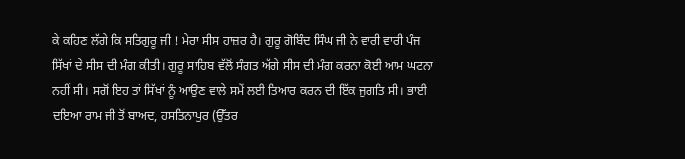ਕੇ ਕਹਿਣ ਲੱਗੇ ਕਿ ਸਤਿਗੁਰੂ ਜੀ ! ਮੇਰਾ ਸੀਸ ਹਾਜ਼ਰ ਹੈ। ਗੁਰੂ ਗੋਬਿੰਦ ਸਿੰਘ ਜੀ ਨੇ ਵਾਰੀ ਵਾਰੀ ਪੰਜ ਸਿੱਖਾਂ ਦੇ ਸੀਸ ਦੀ ਮੰਗ ਕੀਤੀ। ਗੁਰੂ ਸਾਹਿਬ ਵੱਲੋਂ ਸੰਗਤ ਅੱਗੇ ਸੀਸ ਦੀ ਮੰਗ ਕਰਨਾ ਕੋਈ ਆਮ ਘਟਨਾ ਨਹੀਂ ਸੀ। ਸਗੋਂ ਇਹ ਤਾਂ ਸਿੱਖਾਂ ਨੂੰ ਆਉਣ ਵਾਲੇ ਸਮੇਂ ਲਈ ਤਿਆਰ ਕਰਨ ਦੀ ਇੱਕ ਜੁਗਤਿ ਸੀ। ਭਾਈ ਦਇਆ ਰਾਮ ਜੀ ਤੋਂ ਬਾਅਦ, ਹਸਤਿਨਾਪੁਰ (ਉੱਤਰ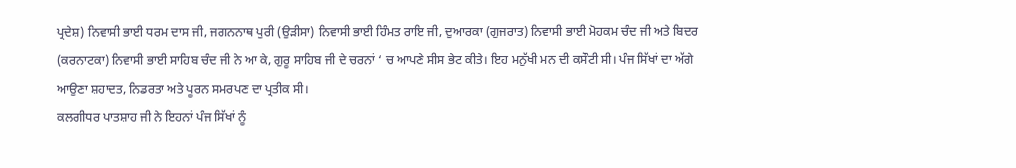ਪ੍ਰਦੇਸ਼) ਨਿਵਾਸੀ ਭਾਈ ਧਰਮ ਦਾਸ ਜੀ, ਜਗਨਨਾਥ ਪੁਰੀ (ਉੜੀਸਾ) ਨਿਵਾਸੀ ਭਾਈ ਹਿੰਮਤ ਰਾਇ ਜੀ, ਦੁਆਰਕਾ (ਗੁਜਰਾਤ) ਨਿਵਾਸੀ ਭਾਈ ਮੋਹਕਮ ਚੰਦ ਜੀ ਅਤੇ ਬਿਦਰ (ਕਰਨਾਟਕਾ) ਨਿਵਾਸੀ ਭਾਈ ਸਾਹਿਬ ਚੰਦ ਜੀ ਨੇ ਆ ਕੇ, ਗੁਰੂ ਸਾਹਿਬ ਜੀ ਦੇ ਚਰਨਾਂ ‘ ਚ ਆਪਣੇ ਸੀਸ ਭੇਟ ਕੀਤੇ। ਇਹ ਮਨੁੱਖੀ ਮਨ ਦੀ ਕਸੌਟੀ ਸੀ। ਪੰਜ ਸਿੱਖਾਂ ਦਾ ਅੱਗੇ ਆਉਣਾ ਸ਼ਹਾਦਤ, ਨਿਡਰਤਾ ਅਤੇ ਪੂਰਨ ਸਮਰਪਣ ਦਾ ਪ੍ਰਤੀਕ ਸੀ।
ਕਲਗੀਧਰ ਪਾਤਸ਼ਾਹ ਜੀ ਨੇ ਇਹਨਾਂ ਪੰਜ ਸਿੱਖਾਂ ਨੂੰ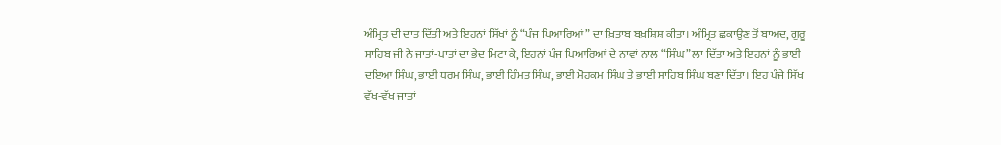ਅੰਮ੍ਰਿਤ ਦੀ ਦਾਤ ਦਿੱਤੀ ਅਤੇ ਇਹਨਾਂ ਸਿੱਖਾਂ ਨੂੰ “ਪੰਜ ਪਿਆਰਿਆਂ” ਦਾ ਖ਼ਿਤਾਬ ਬਖ਼ਸ਼ਿਸ਼ ਕੀਤਾ। ਅੰਮ੍ਰਿਤ ਛਕਾਉਣ ਤੋਂ ਬਾਅਦ, ਗੁਰੂ ਸਾਹਿਬ ਜੀ ਨੇ ਜਾਤਾਂ-ਪਾਤਾਂ ਦਾ ਭੇਦ ਮਿਟਾ ਕੇ, ਇਹਨਾਂ ਪੰਜ ਪਿਆਰਿਆਂ ਦੇ ਨਾਵਾਂ ਨਾਲ “ਸਿੰਘ” ਲਾ ਦਿੱਤਾ ਅਤੇ ਇਹਨਾਂ ਨੂੰ ਭਾਈ ਦਇਆ ਸਿੰਘ, ਭਾਈ ਧਰਮ ਸਿੰਘ, ਭਾਈ ਹਿੰਮਤ ਸਿੰਘ, ਭਾਈ ਮੋਹਕਮ ਸਿੰਘ ਤੇ ਭਾਈ ਸਾਹਿਬ ਸਿੰਘ ਬਣਾ ਦਿੱਤਾ। ਇਹ ਪੰਜੇ ਸਿੱਖ ਵੱਖ-ਵੱਖ ਜਾਤਾਂ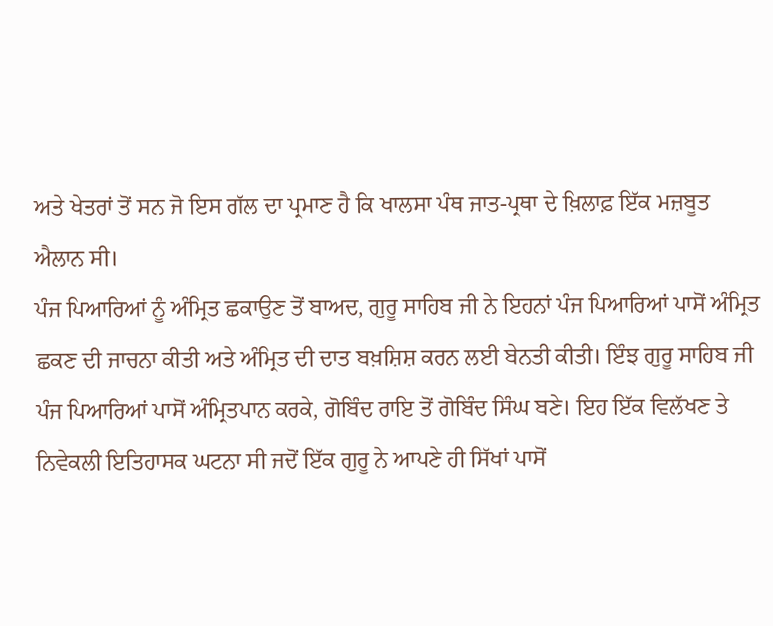ਅਤੇ ਖੇਤਰਾਂ ਤੋਂ ਸਨ ਜੋ ਇਸ ਗੱਲ ਦਾ ਪ੍ਰਮਾਣ ਹੈ ਕਿ ਖਾਲਸਾ ਪੰਥ ਜਾਤ-ਪ੍ਰਥਾ ਦੇ ਖ਼ਿਲਾਫ਼ ਇੱਕ ਮਜ਼ਬੂਤ ਐਲਾਨ ਸੀ।
ਪੰਜ ਪਿਆਰਿਆਂ ਨੂੰ ਅੰਮ੍ਰਿਤ ਛਕਾਉਣ ਤੋਂ ਬਾਅਦ, ਗੁਰੂ ਸਾਹਿਬ ਜੀ ਨੇ ਇਹਨਾਂ ਪੰਜ ਪਿਆਰਿਆਂ ਪਾਸੋਂ ਅੰਮ੍ਰਿਤ ਛਕਣ ਦੀ ਜਾਚਨਾ ਕੀਤੀ ਅਤੇ ਅੰਮ੍ਰਿਤ ਦੀ ਦਾਤ ਬਖ਼ਸ਼ਿਸ਼ ਕਰਨ ਲਈ ਬੇਨਤੀ ਕੀਤੀ। ਇੰਝ ਗੁਰੂ ਸਾਹਿਬ ਜੀ ਪੰਜ ਪਿਆਰਿਆਂ ਪਾਸੋਂ ਅੰਮ੍ਰਿਤਪਾਨ ਕਰਕੇ, ਗੋਬਿੰਦ ਰਾਇ ਤੋਂ ਗੋਬਿੰਦ ਸਿੰਘ ਬਣੇ। ਇਹ ਇੱਕ ਵਿਲੱਖਣ ਤੇ ਨਿਵੇਕਲੀ ਇਤਿਹਾਸਕ ਘਟਨਾ ਸੀ ਜਦੋਂ ਇੱਕ ਗੁਰੂ ਨੇ ਆਪਣੇ ਹੀ ਸਿੱਖਾਂ ਪਾਸੋਂ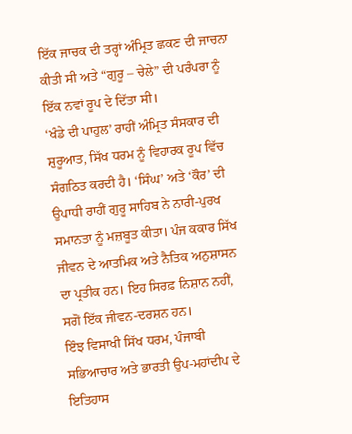ਇੱਕ ਜਾਚਕ ਦੀ ਤਰ੍ਹਾਂ ਅੰਮ੍ਰਿਤ ਛਕਣ ਦੀ ਜਾਚਨਾ ਕੀਤੀ ਸੀ ਅਤੇ “ਗੁਰੂ – ਚੇਲੇ” ਦੀ ਪਰੰਪਰਾ ਨੂੰ ਇੱਕ ਨਵਾਂ ਰੂਪ ਦੇ ਦਿੱਤਾ ਸੀ।
‘ਖੰਡੇ ਦੀ ਪਾਹੁਲ’ ਰਾਹੀਂ ਅੰਮ੍ਰਿਤ ਸੰਸਕਾਰ ਦੀ ਸ਼ੁਰੂਆਤ, ਸਿੱਖ ਧਰਮ ਨੂੰ ਵਿਹਾਰਕ ਰੂਪ ਵਿੱਚ ਸੰਗਠਿਤ ਕਰਦੀ ਹੈ। ‘ਸਿੰਘ’ ਅਤੇ ‘ਕੌਰ’ ਦੀ ਉਪਾਧੀ ਰਾਹੀਂ ਗੁਰੂ ਸਾਹਿਬ ਨੇ ਨਾਰੀ-ਪੁਰਖ ਸਮਾਨਤਾ ਨੂੰ ਮਜ਼ਬੂਤ ਕੀਤਾ। ਪੰਜ ਕਕਾਰ ਸਿੱਖ ਜੀਵਨ ਦੇ ਆਤਮਿਕ ਅਤੇ ਨੈਤਿਕ ਅਨੁਸ਼ਾਸਨ ਦਾ ਪ੍ਰਤੀਕ ਹਨ। ਇਹ ਸਿਰਫ਼ ਨਿਸ਼ਾਨ ਨਹੀਂ, ਸਗੋਂ ਇੱਕ ਜੀਵਨ-ਦਰਸ਼ਨ ਹਨ।
ਇੰਝ ਵਿਸਾਖੀ ਸਿੱਖ ਧਰਮ, ਪੰਜਾਬੀ ਸਭਿਆਚਾਰ ਅਤੇ ਭਾਰਤੀ ਉਪ-ਮਹਾਂਦੀਪ ਦੇ ਇਤਿਹਾਸ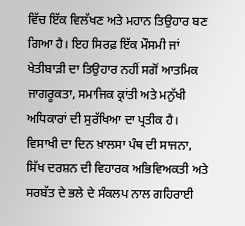ਵਿੱਚ ਇੱਕ ਵਿਲੱਖਣ ਅਤੇ ਮਹਾਨ ਤਿਉਹਾਰ ਬਣ ਗਿਆ ਹੈ। ਇਹ ਸਿਰਫ਼ ਇੱਕ ਮੌਸਮੀ ਜਾਂ ਖੇਤੀਬਾੜੀ ਦਾ ਤਿਉਹਾਰ ਨਹੀਂ ਸਗੋਂ ਆਤਮਿਕ ਜਾਗਰੂਕਤਾ, ਸਮਾਜਿਕ ਕ੍ਰਾਂਤੀ ਅਤੇ ਮਨੁੱਖੀ ਅਧਿਕਾਰਾਂ ਦੀ ਸੁਰੱਖਿਆ ਦਾ ਪ੍ਰਤੀਕ ਹੈ। ਵਿਸਾਖੀ ਦਾ ਦਿਨ ਖ਼ਾਲਸਾ ਪੰਥ ਦੀ ਸਾਜਨਾ, ਸਿੱਖ ਦਰਸ਼ਨ ਦੀ ਵਿਹਾਰਕ ਅਭਿਵਿਅਕਤੀ ਅਤੇ ਸਰਬੱਤ ਦੇ ਭਲੇ ਦੇ ਸੰਕਲਪ ਨਾਲ ਗਹਿਰਾਈ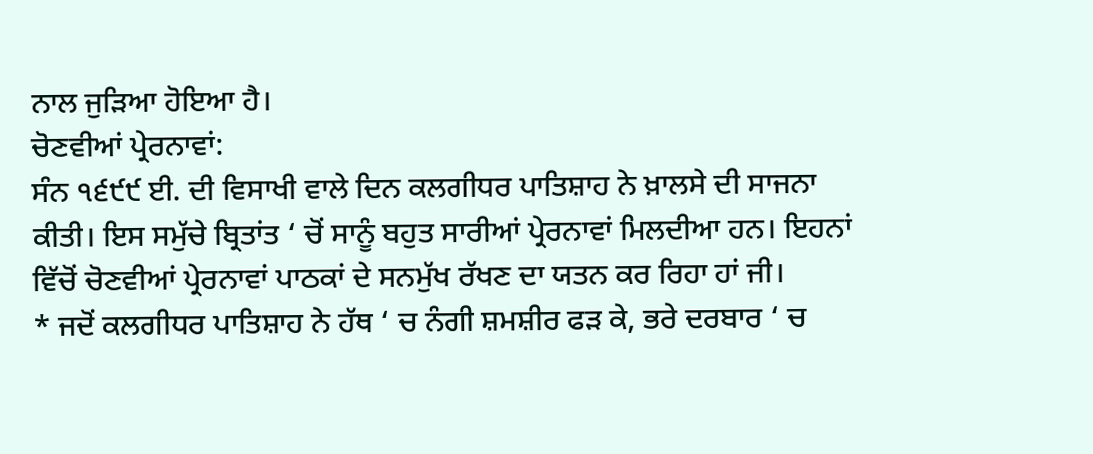ਨਾਲ ਜੁੜਿਆ ਹੋਇਆ ਹੈ।
ਚੋਣਵੀਆਂ ਪ੍ਰੇਰਨਾਵਾਂ:
ਸੰਨ ੧੬੯੯ ਈ. ਦੀ ਵਿਸਾਖੀ ਵਾਲੇ ਦਿਨ ਕਲਗੀਧਰ ਪਾਤਿਸ਼ਾਹ ਨੇ ਖ਼ਾਲਸੇ ਦੀ ਸਾਜਨਾ ਕੀਤੀ। ਇਸ ਸਮੁੱਚੇ ਬ੍ਰਿਤਾਂਤ ‘ ਚੋਂ ਸਾਨੂੰ ਬਹੁਤ ਸਾਰੀਆਂ ਪ੍ਰੇਰਨਾਵਾਂ ਮਿਲਦੀਆ ਹਨ। ਇਹਨਾਂ ਵਿੱਚੋਂ ਚੋਣਵੀਆਂ ਪ੍ਰੇਰਨਾਵਾਂ ਪਾਠਕਾਂ ਦੇ ਸਨਮੁੱਖ ਰੱਖਣ ਦਾ ਯਤਨ ਕਰ ਰਿਹਾ ਹਾਂ ਜੀ।
* ਜਦੋਂ ਕਲਗੀਧਰ ਪਾਤਿਸ਼ਾਹ ਨੇ ਹੱਥ ‘ ਚ ਨੰਗੀ ਸ਼ਮਸ਼ੀਰ ਫੜ ਕੇ, ਭਰੇ ਦਰਬਾਰ ‘ ਚ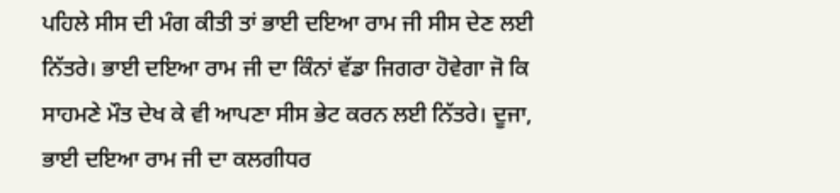ਪਹਿਲੇ ਸੀਸ ਦੀ ਮੰਗ ਕੀਤੀ ਤਾਂ ਭਾਈ ਦਇਆ ਰਾਮ ਜੀ ਸੀਸ ਦੇਣ ਲਈ ਨਿੱਤਰੇ। ਭਾਈ ਦਇਆ ਰਾਮ ਜੀ ਦਾ ਕਿੰਨਾਂ ਵੱਡਾ ਜਿਗਰਾ ਹੋਵੇਗਾ ਜੋ ਕਿ ਸਾਹਮਣੇ ਮੌਤ ਦੇਖ ਕੇ ਵੀ ਆਪਣਾ ਸੀਸ ਭੇਟ ਕਰਨ ਲਈ ਨਿੱਤਰੇ। ਦੂਜਾ, ਭਾਈ ਦਇਆ ਰਾਮ ਜੀ ਦਾ ਕਲਗੀਧਰ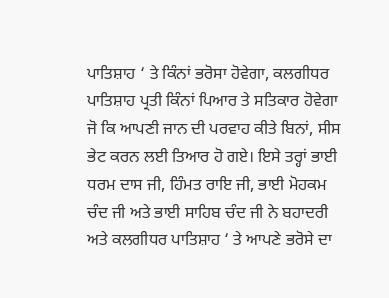ਪਾਤਿਸ਼ਾਹ ‘ ਤੇ ਕਿੰਨਾਂ ਭਰੋਸਾ ਹੋਵੇਗਾ, ਕਲਗੀਧਰ ਪਾਤਿਸ਼ਾਹ ਪ੍ਰਤੀ ਕਿੰਨਾਂ ਪਿਆਰ ਤੇ ਸਤਿਕਾਰ ਹੋਵੇਗਾ ਜੋ ਕਿ ਆਪਣੀ ਜਾਨ ਦੀ ਪਰਵਾਹ ਕੀਤੇ ਬਿਨਾਂ, ਸੀਸ ਭੇਟ ਕਰਨ ਲਈ ਤਿਆਰ ਹੋ ਗਏ। ਇਸੇ ਤਰ੍ਹਾਂ ਭਾਈ ਧਰਮ ਦਾਸ ਜੀ, ਹਿੰਮਤ ਰਾਇ ਜੀ, ਭਾਈ ਮੋਹਕਮ ਚੰਦ ਜੀ ਅਤੇ ਭਾਈ ਸਾਹਿਬ ਚੰਦ ਜੀ ਨੇ ਬਹਾਦਰੀ ਅਤੇ ਕਲਗੀਧਰ ਪਾਤਿਸ਼ਾਹ ‘ ਤੇ ਆਪਣੇ ਭਰੋਸੇ ਦਾ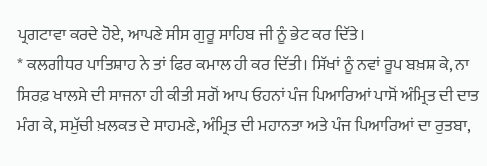ਪ੍ਰਗਟਾਵਾ ਕਰਦੇ ਹੋਏ, ਆਪਣੇ ਸੀਸ ਗੁਰੂ ਸਾਹਿਬ ਜੀ ਨੂੰ ਭੇਟ ਕਰ ਦਿੱਤੇ।
* ਕਲਗੀਧਰ ਪਾਤਿਸ਼ਾਹ ਨੇ ਤਾਂ ਫਿਰ ਕਮਾਲ ਹੀ ਕਰ ਦਿੱਤੀ। ਸਿੱਖਾਂ ਨੂੰ ਨਵਾਂ ਰੂਪ ਬਖ਼ਸ਼ ਕੇ, ਨਾ ਸਿਰਫ਼ ਖਾਲਸੇ ਦੀ ਸਾਜਨਾ ਹੀ ਕੀਤੀ ਸਗੋਂ ਆਪ ਓਹਨਾਂ ਪੰਜ ਪਿਆਰਿਆਂ ਪਾਸੋਂ ਅੰਮ੍ਰਿਤ ਦੀ ਦਾਤ ਮੰਗ ਕੇ, ਸਮੁੱਚੀ ਖ਼ਲਕਤ ਦੇ ਸਾਹਮਣੇ, ਅੰਮ੍ਰਿਤ ਦੀ ਮਹਾਨਤਾ ਅਤੇ ਪੰਜ ਪਿਆਰਿਆਂ ਦਾ ਰੁਤਬਾ,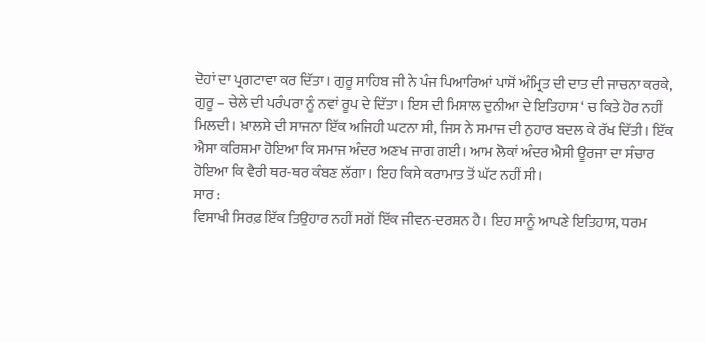ਦੋਹਾਂ ਦਾ ਪ੍ਰਗਟਾਵਾ ਕਰ ਦਿੱਤਾ। ਗੁਰੂ ਸਾਹਿਬ ਜੀ ਨੇ ਪੰਜ ਪਿਆਰਿਆਂ ਪਾਸੋਂ ਅੰਮ੍ਰਿਤ ਦੀ ਦਾਤ ਦੀ ਜਾਚਨਾ ਕਰਕੇ, ਗੁਰੂ – ਚੇਲੇ ਦੀ ਪਰੰਪਰਾ ਨੂੰ ਨਵਾਂ ਰੂਪ ਦੇ ਦਿੱਤਾ। ਇਸ ਦੀ ਮਿਸਾਲ ਦੁਨੀਆ ਦੇ ਇਤਿਹਾਸ ‘ ਚ ਕਿਤੇ ਹੋਰ ਨਹੀਂ ਮਿਲਦੀ। ਖ਼ਾਲਸੇ ਦੀ ਸਾਜਨਾ ਇੱਕ ਅਜਿਹੀ ਘਟਨਾ ਸੀ, ਜਿਸ ਨੇ ਸਮਾਜ ਦੀ ਨੁਹਾਰ ਬਦਲ ਕੇ ਰੱਖ ਦਿੱਤੀ। ਇੱਕ ਐਸਾ ਕਰਿਸ਼ਮਾ ਹੋਇਆ ਕਿ ਸਮਾਜ ਅੰਦਰ ਅਣਖ ਜਾਗ ਗਈ। ਆਮ ਲੋਕਾਂ ਅੰਦਰ ਐਸੀ ਊਰਜਾ ਦਾ ਸੰਚਾਰ ਹੋਇਆ ਕਿ ਵੈਰੀ ਥਰ-ਥਰ ਕੰਬਣ ਲੱਗਾ। ਇਹ ਕਿਸੇ ਕਰਾਮਾਤ ਤੋਂ ਘੱਟ ਨਹੀਂ ਸੀ।
ਸਾਰ :
ਵਿਸਾਖੀ ਸਿਰਫ਼ ਇੱਕ ਤਿਉਹਾਰ ਨਹੀਂ ਸਗੋਂ ਇੱਕ ਜੀਵਨ-ਦਰਸ਼ਨ ਹੈ। ਇਹ ਸਾਨੂੰ ਆਪਣੇ ਇਤਿਹਾਸ, ਧਰਮ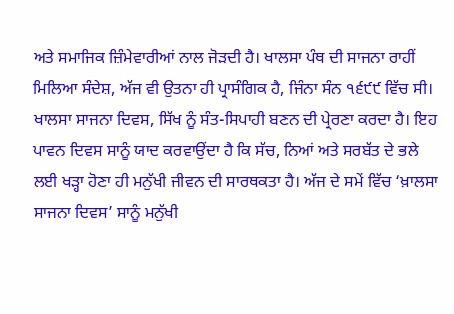ਅਤੇ ਸਮਾਜਿਕ ਜ਼ਿੰਮੇਵਾਰੀਆਂ ਨਾਲ ਜੋੜਦੀ ਹੈ। ਖਾਲਸਾ ਪੰਥ ਦੀ ਸਾਜਨਾ ਰਾਹੀਂ ਮਿਲਿਆ ਸੰਦੇਸ਼, ਅੱਜ ਵੀ ਉਤਨਾ ਹੀ ਪ੍ਰਾਸੰਗਿਕ ਹੈ, ਜਿੰਨਾ ਸੰਨ ੧੬੯੯ ਵਿੱਚ ਸੀ। ਖਾਲਸਾ ਸਾਜਨਾ ਦਿਵਸ, ਸਿੱਖ ਨੂੰ ਸੰਤ-ਸਿਪਾਹੀ ਬਣਨ ਦੀ ਪ੍ਰੇਰਣਾ ਕਰਦਾ ਹੈ। ਇਹ ਪਾਵਨ ਦਿਵਸ ਸਾਨੂੰ ਯਾਦ ਕਰਵਾਉਂਦਾ ਹੈ ਕਿ ਸੱਚ, ਨਿਆਂ ਅਤੇ ਸਰਬੱਤ ਦੇ ਭਲੇ ਲਈ ਖੜ੍ਹਾ ਹੋਣਾ ਹੀ ਮਨੁੱਖੀ ਜੀਵਨ ਦੀ ਸਾਰਥਕਤਾ ਹੈ। ਅੱਜ ਦੇ ਸਮੇਂ ਵਿੱਚ ‘ਖ਼ਾਲਸਾ ਸਾਜਨਾ ਦਿਵਸ’ ਸਾਨੂੰ ਮਨੁੱਖੀ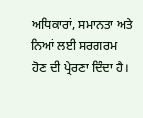ਅਧਿਕਾਰਾਂ, ਸਮਾਨਤਾ ਅਤੇ ਨਿਆਂ ਲਈ ਸਰਗਰਮ ਹੋਣ ਦੀ ਪ੍ਰੇਰਣਾ ਦਿੰਦਾ ਹੈ।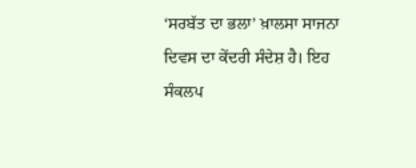‘ਸਰਬੱਤ ਦਾ ਭਲਾ’ ਖ਼ਾਲਸਾ ਸਾਜਨਾ ਦਿਵਸ ਦਾ ਕੇਂਦਰੀ ਸੰਦੇਸ਼ ਹੈ। ਇਹ ਸੰਕਲਪ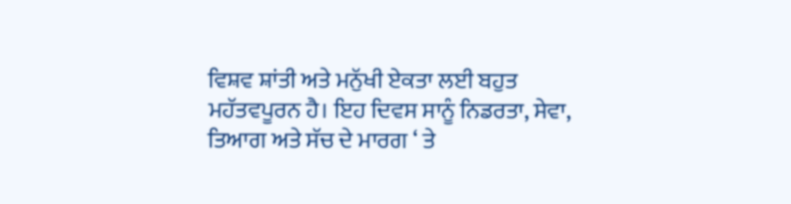ਵਿਸ਼ਵ ਸ਼ਾਂਤੀ ਅਤੇ ਮਨੁੱਖੀ ਏਕਤਾ ਲਈ ਬਹੁਤ ਮਹੱਤਵਪੂਰਨ ਹੈ। ਇਹ ਦਿਵਸ ਸਾਨੂੰ ਨਿਡਰਤਾ, ਸੇਵਾ, ਤਿਆਗ ਅਤੇ ਸੱਚ ਦੇ ਮਾਰਗ ‘ ਤੇ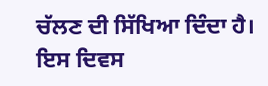ਚੱਲਣ ਦੀ ਸਿੱਖਿਆ ਦਿੰਦਾ ਹੈ। ਇਸ ਦਿਵਸ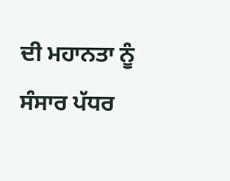ਦੀ ਮਹਾਨਤਾ ਨੂੰ ਸੰਸਾਰ ਪੱਧਰ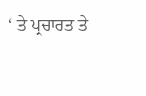‘ ਤੇ ਪ੍ਰਚਾਰਤ ਤੇ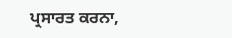ਪ੍ਰਸਾਰਤ ਕਰਨਾ,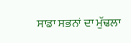ਸਾਡਾ ਸਭਨਾਂ ਦਾ ਮੁੱਢਲਾ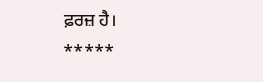ਫ਼ਰਜ਼ ਹੈ।
*****